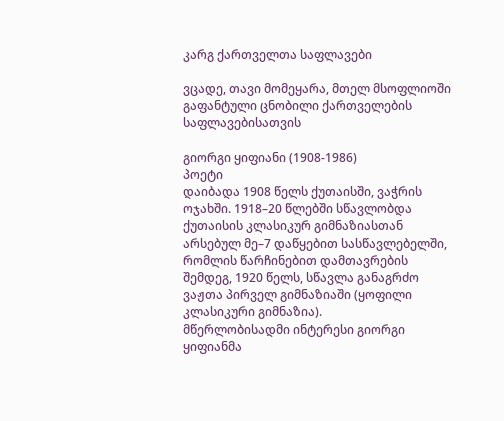კარგ ქართველთა საფლავები

ვცადე, თავი მომეყარა, მთელ მსოფლიოში გაფანტული ცნობილი ქართველების საფლავებისათვის

გიორგი ყიფიანი (1908-1986)
პოეტი
დაიბადა 1908 წელს ქუთაისში, ვაჭრის ოჯახში. 1918–20 წლებში სწავლობდა ქუთაისის კლასიკურ გიმნაზიასთან არსებულ მე–7 დაწყებით სასწავლებელში, რომლის წარჩინებით დამთავრების შემდეგ, 1920 წელს, სწავლა განაგრძო ვაჟთა პირველ გიმნაზიაში (ყოფილი კლასიკური გიმნაზია).
მწერლობისადმი ინტერესი გიორგი ყიფიანმა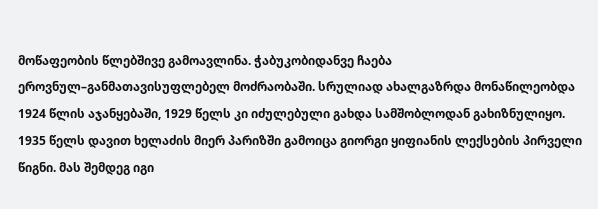მოწაფეობის წლებშივე გამოავლინა. ჭაბუკობიდანვე ჩაება ეროვნულ–განმათავისუფლებელ მოძრაობაში. სრულიად ახალგაზრდა მონაწილეობდა 1924 წლის აჯანყებაში, 1929 წელს კი იძულებული გახდა სამშობლოდან გახიზნულიყო.
1935 წელს დავით ხელაძის მიერ პარიზში გამოიცა გიორგი ყიფიანის ლექსების პირველი წიგნი. მას შემდეგ იგი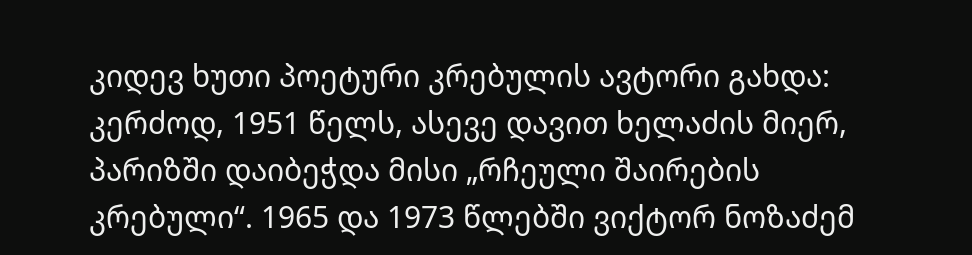კიდევ ხუთი პოეტური კრებულის ავტორი გახდა: კერძოდ, 1951 წელს, ასევე დავით ხელაძის მიერ, პარიზში დაიბეჭდა მისი „რჩეული შაირების კრებული“. 1965 და 1973 წლებში ვიქტორ ნოზაძემ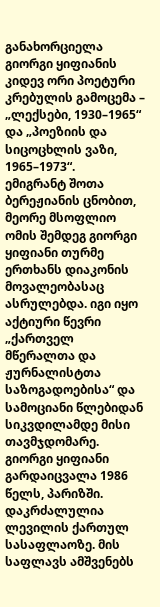განახორციელა გიორგი ყიფიანის კიდევ ორი პოეტური კრებულის გამოცემა – „ლექსები, 1930–1965“ და „პოეზიის და სიცოცხლის ვაზი, 1965–1973“.
ემიგრანტ შოთა ბერეჟიანის ცნობით, მეორე მსოფლიო ომის შემდეგ გიორგი ყიფიანი თურმე ერთხანს დიაკონის მოვალეობასაც ასრულებდა. იგი იყო აქტიური წევრი „ქართველ მწერალთა და ჟურნალისტთა საზოგადოებისა“ და სამოციანი წლებიდან სიკვდილამდე მისი თავმჯდომარე.
გიორგი ყიფიანი გარდაიცვალა 1986 წელს, პარიზში. დაკრძალულია ლევილის ქართულ სასაფლაოზე. მის საფლავს ამშვენებს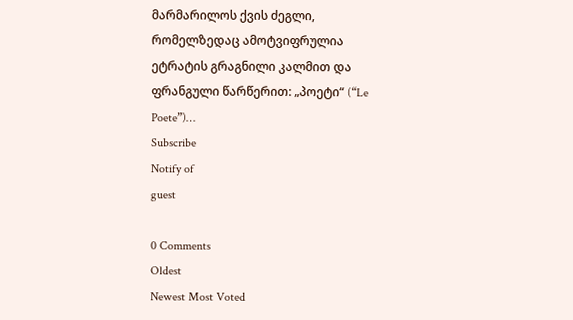მარმარილოს ქვის ძეგლი, რომელზედაც ამოტვიფრულია ეტრატის გრაგნილი კალმით და ფრანგული წარწერით: „პოეტი“ (“Le Poete”)…
Subscribe
Notify of
guest

0 Comments
Oldest
Newest Most Voted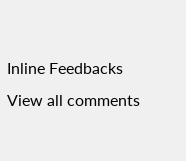Inline Feedbacks
View all comments